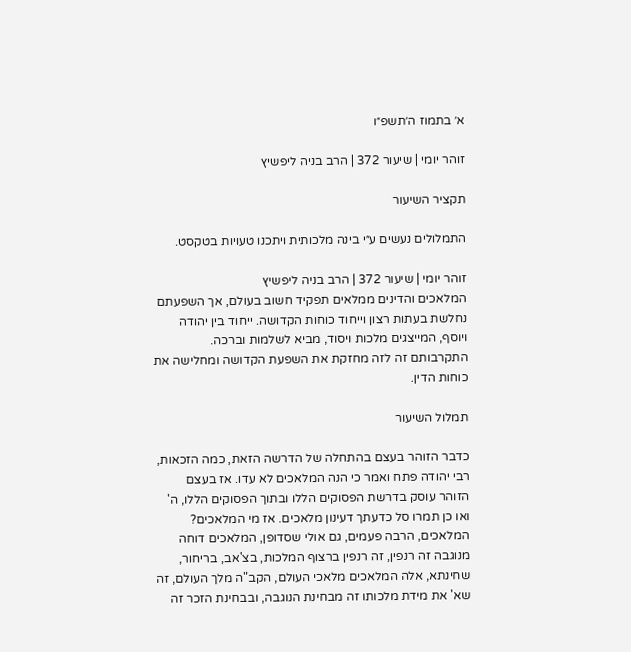א׳ בתמוז ה׳תשפ״ו

זוהר יומי | שיעור 372 | הרב בניה ליפשיץ

תקציר השיעור

התמלולים נעשים ע״י בינה מלכותית ויתכנו טעויות בטקסט.

זוהר יומי | שיעור 372 | הרב בניה ליפשיץ
המלאכים והדינים ממלאים תפקיד חשוב בעולם, אך השפעתם נחלשת בעתות רצון וייחוד כוחות הקדושה. ייחוד בין יהודה ויוסף, המייצגים מלכות ויסוד, מביא לשלמות וברכה. התקרבותם זה לזה מחזקת את השפעת הקדושה ומחלישה את כוחות הדין.

תמלול השיעור

כדבר הזוהר בעצם בהתחלה של הדרשה הזאת, כמה הזכאות, רבי יהודה פתח ואמר כי הנה המלאכים לא עדו. אז בעצם הזוהר עוסק בדרשת הפסוקים הללו ובתוך הפסוקים הללו, ה' ואו כן תמרו סל כדעתך דעינון מלאכים. אז מי המלאכים? המלאכים, הרבה פעמים, גם אולי שסדופן, המלאכים דוחה מנוגבה זה רנפין, זה רנפין ברצוף המלכות, בצ'אב, בריחור, שחינתא, אלה המלאכים מלאכי העולם, הקב"ה מלך העולם, זה שא' את מידת מלכותו זה מבחינת הנוגבה, ובבחינת הזכר זה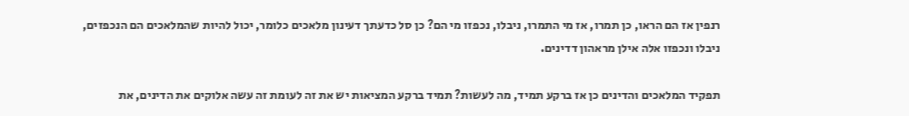רנפין אז הם הראו, כן תמרו, אז מי התמרו, ניבלו, נכפזו מי הם? כן סל כדעתך דעינון מלאכים כלומר, יכול להיות שהמלאכים הם הנכפזים, ניבלו ונכפזו אלה אילן מראהון דדינים.

תפקיד המלאכים והדינים כן אז ברקע תמיד, מה לעשות? תמיד ברקע המציאות יש את זה לעומת זה עשה אלוקים את הדינים, את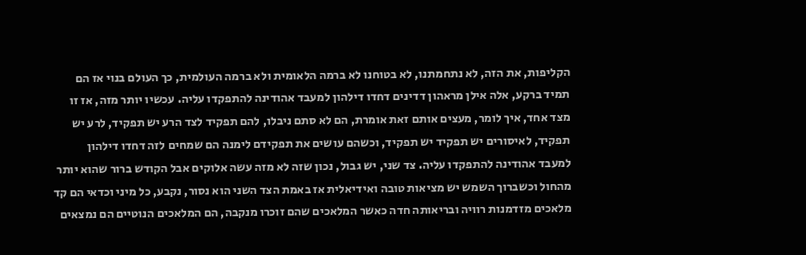הקליפות, את הזה, לא נתחמתנו, לא בטוחנו לא ברמה הלאומית ולא ברמה העולמית, כך העולם בנוי אז הם תמיד ברקע, אלה אילן מראהון דדינים דחדו דילהון למעבד אהודינה להתפקדו עליה. עכשיו יותר מזה, אז זו מצד אחד, איך לומר, מעצים אותם זאת אומרת, הם לא סתם ניבלו, להם תפקיד לצד הרע יש תפקיד, לרע יש תפקיד, לאיסורים יש תפקיד יש תפקיד, וכשהם עושים את תפקידם לימנה הם שמחים לזה דחדו דילהון למעבד אהודינה להתפקדו עליה. צד שני, יש גבול, נכון שזה לא מזה עשה אלוקים אבל הקודש ברור שהוא יותר מהחול וכשברוך השמש יש מציאות טובה ואידיאלית אז באמת הצד השני הוא נסור, נקבע, כל מיני וכדאי הם קד מלאכים מזדמנות רוויה ובריאותה חדה כאשר המלאכים שהם זוכרו מנקבה, הם המלאכים הנוטיים הם נמצאים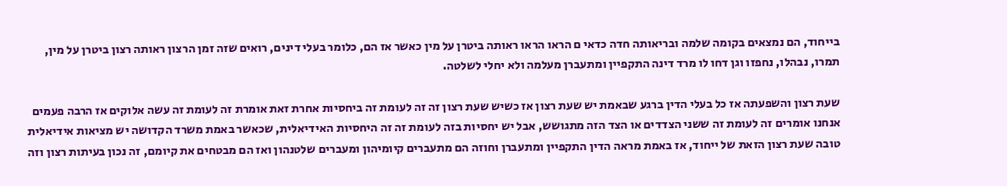בייחוד, הם נמצאים בקומה שלמה ובריאותה חדה כדאי ם הראו הראו ראותה ביטרן על מין כאשר אז הם, כלומר בעלי דינים, רואים שזה זמן הרצון ראותה רצון ביטרן על מין, תמרו, נבהלו, נחפזו וגן דחו לו מרד דינה התקפיין ומתעברן מעלמה ולא יחלי לשלטה.

שעת רצון והשפעתה אז כל בעלי הדין ברגע שבאמת יש שעת רצון אז כשיש שעת רצון זה זה לעומת זה ביחסיות אחרת זאת אומרת זה לעומת זה עשה אלוקים אז הרבה פעמים אנחנו אומרים זה לעומת זה ששני הצדדים או הצד הזה מתגושש, אבל יש יחסיות בזה לעומת זה זה היחסיות האידיאלית, שכאשר באמת משרד הקדושה יש מציאות אידיאלית טובה שעת רצון הזאת של ייחוד, אז באמת מראה הדין התקפיין ומתעברן וחוזה הם מתעברים קיומיהון ומעברים שלטנהון ואז הם מבטחים את קיומם, זה נכון בעיתות רצון וזה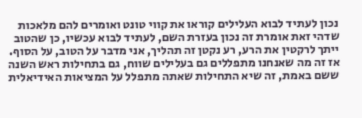נכון לעתיד לבוא העלילים קוראו את קווי טונט ואומרים להם מלאכות שדהי זאת אומרת זה נכון בעזרת השם, לעתיד לבוא עכשיו, כן שהטוב ייתך לרקטין את הרע, רע נקטן זה תהליך, אני מדבר על הטוב, על הסוף. אז זה מה שאנחנו מתפללים גם בעלילים שווח, גם בתחילות ראש השנה ששם באמת, זה שיא התחילות שאתה מתפלל על המציאות האידיאלית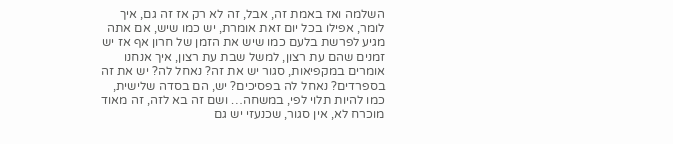השלמה ואז באמת זה, אבל, זה לא רק אז זה גם, איך לומר, אפילו בכל יום זאת אומרת, יש כמו שיש, אם אתה מגיע לפרשת בלעם כמו שיש את הזמן של חרון אף אז יש זמנים שהם עת רצון, למשל שבת עת רצון, איך אנחנו אומרים במקפיאות, סגור יש את זה? נאחל לה? יש את זה בספרדים? נאחל לה בפסיכים? יש, הם בסדה שלישית, כמו להיות תלוי לפי, במשחה… ושם זה בא לזה, זה מאוד מוכרח לא, אין סגור, שכנעזי יש גם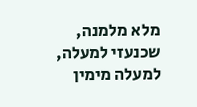מלא מלמנה, שכנעזי למעלה, למעלה מימין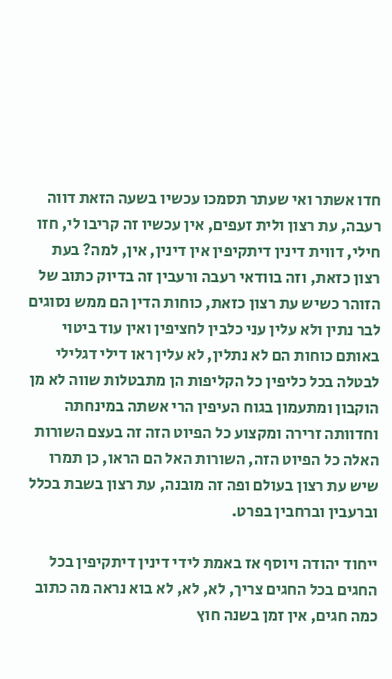חדו אשתר ואי שעתר תסמכו עכשיו בשעה הזאת דווה רעבה, עת רצון ולית זעפים, אין עכשיו זה קריבו לי, חזו חילי, דווית דינין דיתקיפין אין דינין, אין, למה? בעת רצון כזאת, וזה בוודאי רעבה ורעבין זה בדיוק כתוב של הזוהר כשיש עת רצון כזאת, כוחות הדין הם ממש נסוגים לבר נתין ולא עלין עני כלבין לחציפין ואין עוד ביטוי באותם כוחות הם לא נתלין, לא עלין ראו דילי דגלילי לבטלה בכל כליפין כל הקליפות הן מתבטלות שווה לא מן הוקבון ומתעמון בגוח העיפין הרי אשתה במינחתה וחדוותה זרירה ומקצוע כל הפיוט הזה זה בעצם השורות האלה כל הפיוט הזה, השורות האל הם הראו, כן תמרו שיש עת רצון בעולם ופה זה מובנה, עת רצון בשבת בכלל וברעבין וברחבין בפרט.

ייחוד יהודה ויוסף אז באמת לידי דינין דיתקיפין בכל החגים בכל החגים צריך, לא, לא, לא בוא נראה מה כתוב כמה חגים, אין זמן בשנה חוץ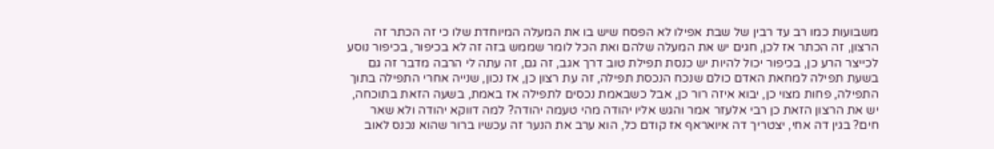משבועות כמו רב עד רבין של שבת אפילו לא הפסח שיש בו את המעלה המיוחדת שלו כי זה הכתר זה הרצון, זה הכתר אז לכן, חגים יש את המעלה שלהם ואת הכל לומר שממש בזה זה לא בכיפור, בכיפור נוסע לכייצר הרע כן, בכיפור יכול להיות יש כנסת תפילת טוב דרך אגב, זה גם, זה עתה לי הרבה מדבר זה גם בשעת תפילה למחאת האדם כולם שנכח הנכסת תפילה, זה עת רצון כן, אז נכון, שנייה אחרי התפילה בתוך התפילה, פחות מצוי כן, יבוא איזה רור כן, אבל כשבאמת נכסים לתפילה אז באמת, בשעה הזאת בתוכחה, יש את הרצון הזאת כן רבי אלעזר אמר והגש אליו יהודה מהי טעמה יהודה? למה דווקא יהודה ולא שאר חים? בגין דה אחי, יצטריך דה איואראף אז קודם כל, הוא ערב את הנער זה עכשיו ברור שהוא נכנס לאוב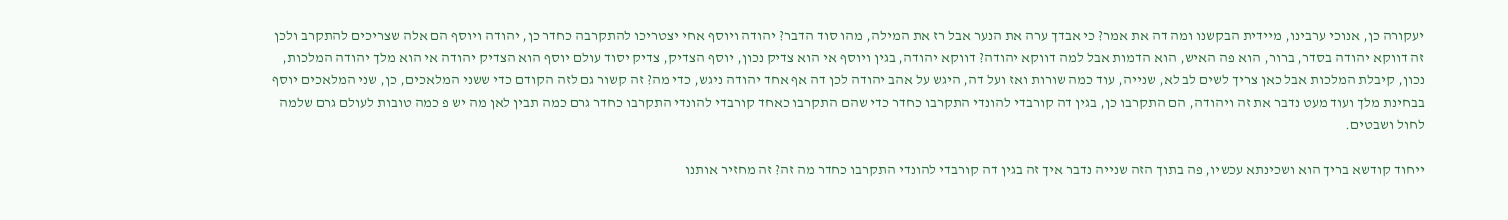יעקורה כן, אנוכי ערבינו, מיידית הבקשנו ומה דה את אמר? כי אבדך ערה את הנער אבל רז את המילה, מהו סוד הדבר? יהודה ויוסף אחי יצטריכו להתקרבה כחדר כן, יהודה ויוסף הם אלה שצריכים להתקרב ולכן זה דווקא יהודה בסדר, ברור, הוא פה האיש, הוא הדמות אבל למה דווקא יהודה? דווקא יהודה, בגין ויוסף אי הוא צדיק נכון, יוסף הצדיק, צדיק יסוד עולם יוסף הוא הצדיק יהודה אי הוא מלך יהודה המלכות, נכון, קיבלת המלכות אבל כאן צריך לשים לב לא, שנייה, עוד כמה שורות ואז ועל דה, היגש על אהב יהודה לכן דה אף אחד יהודה ניגש, כדי מה? זה קשור גם לזה הקודם כדי ששני המלאכים, כן, שני המלאכים יוסף בבחינת מלך ועוד מעט נדבר את זה ויהודה, הם התקרבו כן, בגין דה קורבדי להונדי התקרבו כחדר כדי שהם התקרבו כאחד קורבדי להונדי התקרבו כחדר גרם כמה תבין לאן מה יש פ כמה טובות לעולם גרם שלמה לחול ושבטים.

ייחוד קודשא בריך הוא ושכינתא עכשיו, פה בתוך הזה שנייה נדבר איך זה בגין דה קורבדי להונדי התקרבו כחדר מה זה? זה מחזיר אותנו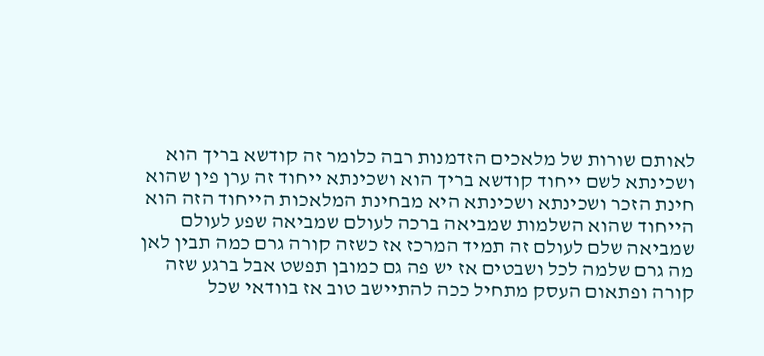לאותם שורות של מלאכים הזדמנות רבה כלומר זה קודשא בריך הוא ושכינתא לשם ייחוד קודשא בריך הוא ושכינתא ייחוד זה ערן פין שהוא חינת הזכר ושכינתא ושכינתא היא מבחינת המלאכות הייחוד הזה הוא הייחוד שהוא השלמות שמביאה ברכה לעולם שמביאה שפע לעולם שמביאה שלם לעולם זה תמיד המרכז אז כשזה קורה גרם כמה תבין לאן מה גרם שלמה לכל ושבטים אז יש פה גם כמובן תפשט אבל ברגע שזה קורה ופתאום העסק מתחיל ככה להתיישב טוב אז בוודאי שכל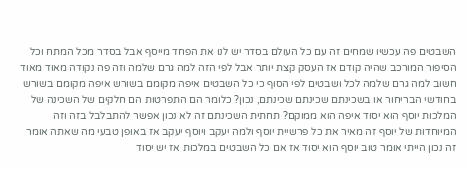השבטים פה עכשיו שמחים זה עם כל העולם בסדר יש לנו את הפחד מייסף אבל בסדר מכל המתח וכל הסיפור המורכב שהיה קודם אז העסק קצת יותר אבל לפי הזה למה גרם שלמה וזה פה נקודה מאוד מאוד חשוב למה גרם שלמה לכל ושבטים לפי הסוף כי כל השבטים איפה מקומם בשורש איפה מקומם בשורש בחודשי הבריחור או בשכינתם שכינתם שכינתם, נכון? כלומר הם התפרטות הם חלקים של השכינה של המלכות יוסף הוא יסוד איפה הוא ממוקם? תחתית השכינתם זה לא נכון אפשר להתבלבל בזה וזה המיוחדות של יוסף זה מאיר את כל פרשיית יוסף ולמה יעקב ויוסף יעקב אז באופן טבעי מה שאתה אומר זה נכון הייתי אומר טוב יוסף הוא יסוד אז אם כל השבטים במלכות אז יש יסוד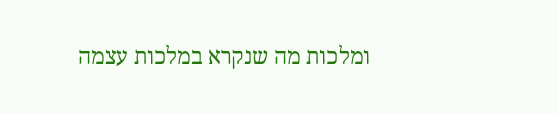ומלכות מה שנקרא במלכות עצמה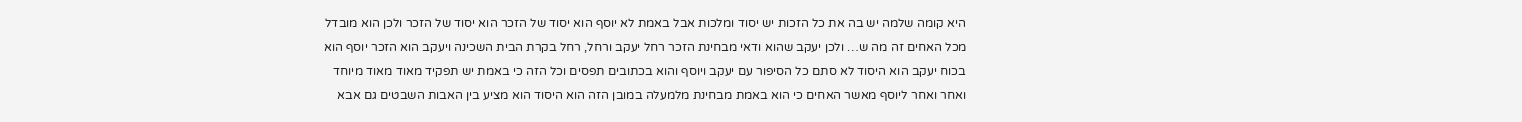היא קומה שלמה יש בה את כל הזכות יש יסוד ומלכות אבל באמת לא יוסף הוא יסוד של הזכר הוא יסוד של הזכר ולכן הוא מובדל מכל האחים זה מה ש… ולכן יעקב שהוא ודאי מבחינת הזכר רחל יעקב ורחל, רחל בקרת הבית השכינה ויעקב הוא הזכר יוסף הוא בכוח יעקב הוא היסוד לא סתם כל הסיפור עם יעקב ויוסף והוא בכתובים תפסים וכל הזה כי באמת יש תפקיד מאוד מאוד מיוחד ואחר ואחר ליוסף מאשר האחים כי הוא באמת מבחינת מלמעלה במובן הזה הוא היסוד הוא מציע בין האבות השבטים גם אבא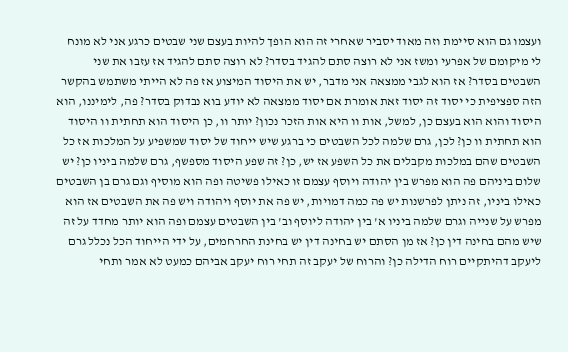ועצמו גם הוא סיימת וזה מאוד יסביר שאחרי זה הוא הופך להיות בעצם שני שבטים כרגע אני לא מונח לי מיקומם של אפרעי ומשז אני לא רוצה סתם להגיד בסדר? לא רוצה סתם להגיד אז עזבו את שני השבטים בסדר? אז הוא לגבי ממצאה אני מדבר, יש את היסוד המיצוע אז פה לא הייתי משתמש בהקשר הזה ספציפית כי יסוד זה יסוד זאת אומרת אם יסוד ממצאה לא יודע בוא נבדוק בסדר? פה, לימיננו, הוא היסוד והוא הוא בעצם כן, למשל, אות וו היא אות הזכר נכון? יותר וו, כן היסוד הוא תחתית וו היסוד הוא תחתית וו כן? לכן, גרם שלמה לכל השבטים כי ברגע שיש ייחוד של יסוד שמשפיע על המלכות אז כל השבטים שהם במלכות מקבלים את כל השפע אז יש, כן? זה שפע היסוד מספשף, גרם שלמה ביניו כן? יש שלום ביניהם פה הוא מפרש בין יהודה ויוסף עצמם זו כאילו פשיטה ופה הוא מוסיף וגם גרם בן השבטים כאילו ביניו, זה ניתן לפרשנות יש פה כמה דמויות, יש פה את יוסף ויהודה ויש פה את השבטים אז הוא מפרש על שנייה וגרם שלמה ביניו א' בין יהודה ליוסף וב' בין השבטים עצמם ופה הוא יותר מחדד על זה שיש מהם בחינה דין כן? אז מן הסתם יש בחינה דין יש בחינת החרחמים, על ידי הייחוד הכל נכלל גרם ליעקב דהיתקיים רוח הדילה כן? והרוח של יעקב זה תחי רוח יעקב אביהם כמעט לא אמר ותחי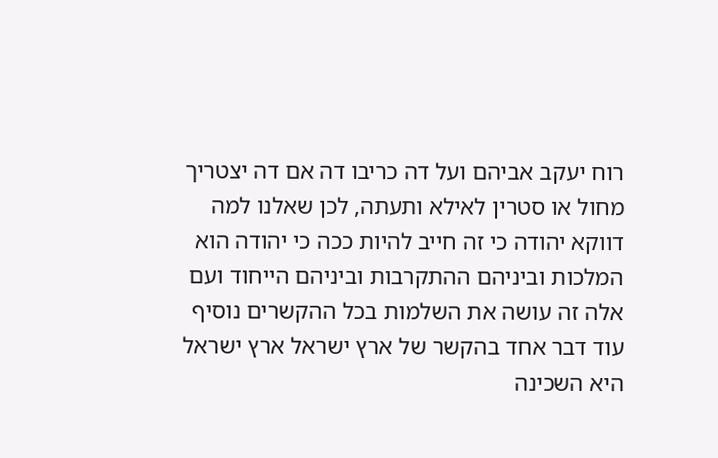רוח יעקב אביהם ועל דה כריבו דה אם דה יצטריך מחול או סטרין לאילא ותעתה, לכן שאלנו למה דווקא יהודה כי זה חייב להיות ככה כי יהודה הוא המלכות וביניהם ההתקרבות וביניהם הייחוד ועם אלה זה עושה את השלמות בכל ההקשרים נוסיף עוד דבר אחד בהקשר של ארץ ישראל ארץ ישראל היא השכינה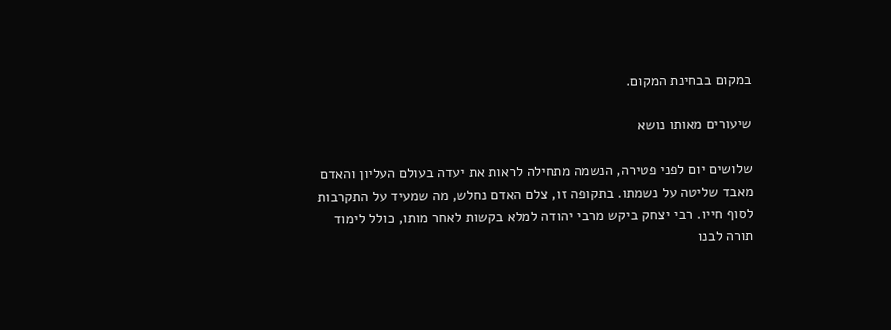במקום בבחינת המקום.

שיעורים מאותו נושא

שלושים יום לפני פטירה, הנשמה מתחילה לראות את יעדה בעולם העליון והאדם מאבד שליטה על נשמתו. בתקופה זו, צלם האדם נחלש, מה שמעיד על התקרבות לסוף חייו. רבי יצחק ביקש מרבי יהודה למלא בקשות לאחר מותו, כולל לימוד תורה לבנו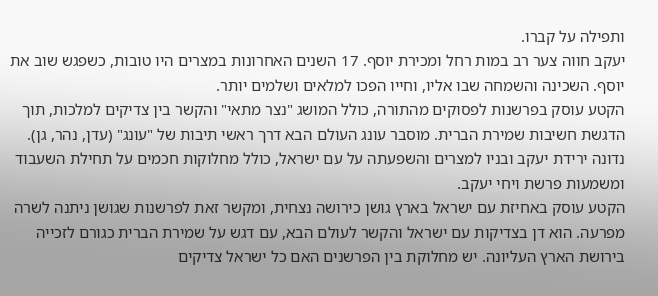ותפילה על קברו.
יעקב חווה צער רב במות רחל ומכירת יוסף. 17 השנים האחרונות במצרים היו טובות, כשפגש שוב את יוסף. השכינה והשמחה שבו אליו, וחייו הפכו למלאים ושלמים יותר.
הקטע עוסק בפרשנות לפסוקים מהתורה, כולל המושג "נצר מתאי" והקשר בין צדיקים למלכות, תוך הדגשת חשיבות שמירת הברית. מוסבר עונג העולם הבא דרך ראשי תיבות של "עונג" (עדן, נהר, גן). נדונה ירידת יעקב ובניו למצרים והשפעתה על עם ישראל, כולל מחלוקות חכמים על תחילת השעבוד ומשמעות פרשת ויחי יעקב.
הקטע עוסק באחיזת עם ישראל בארץ גושן כירושה נצחית, ומקשר זאת לפרשנות שגושן ניתנה לשרה מפרעה. הוא דן בצדיקות עם ישראל והקשר לעולם הבא, עם דגש על שמירת הברית כגורם לזכייה בירושת הארץ העליונה. יש מחלוקת בין הפרשנים האם כל ישראל צדיקים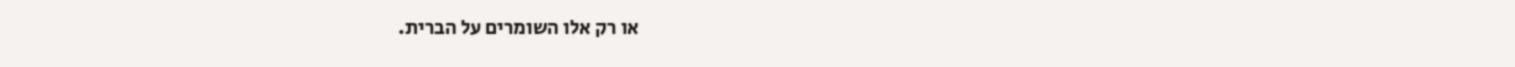או רק אלו השומרים על הברית.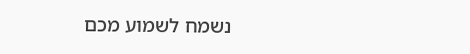נשמח לשמוע מכם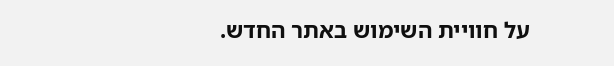על חוויית השימוש באתר החדש.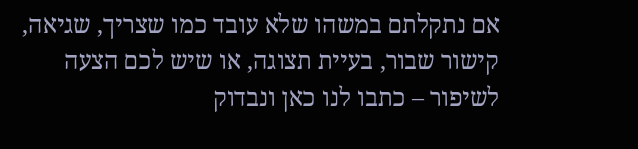אם נתקלתם במשהו שלא עובד כמו שצריך, שגיאה, קישור שבור, בעיית תצוגה, או שיש לכם הצעה לשיפור – כתבו לנו כאן ונבדוק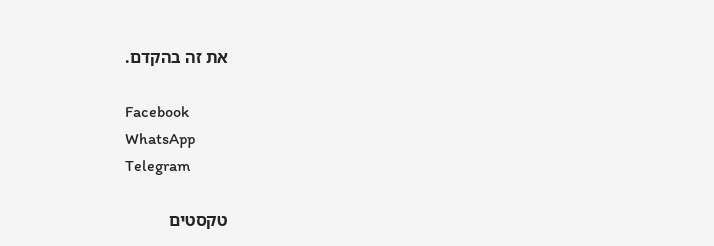את זה בהקדם.

Facebook
WhatsApp
Telegram

טקסטים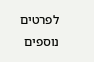לפרטים נוספים